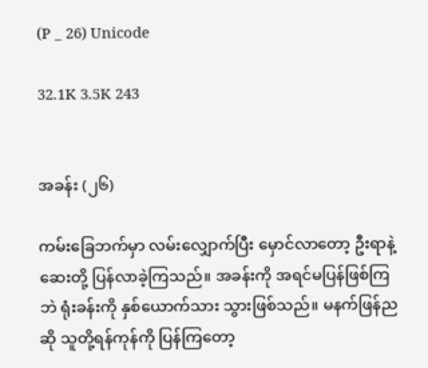(P _ 26) Unicode

32.1K 3.5K 243


အခန်း (၂၆)

ကမ်းခြေဘက်မှာ လမ်းလျှောက်ပြီး မှောင်လာတော့ ဦးရာနဲ့ဆေးတို့ ပြန်လာခဲ့ကြသည်။ အခန်းကို အရင်မပြန်ဖြစ်ကြဘဲ ရုံးခန်းကို နှစ်ယောက်သား သွားဖြစ်သည်။ မနက်ဖြန်ညဆို သူတို့ရန်ကုန်ကို ပြန်ကြတော့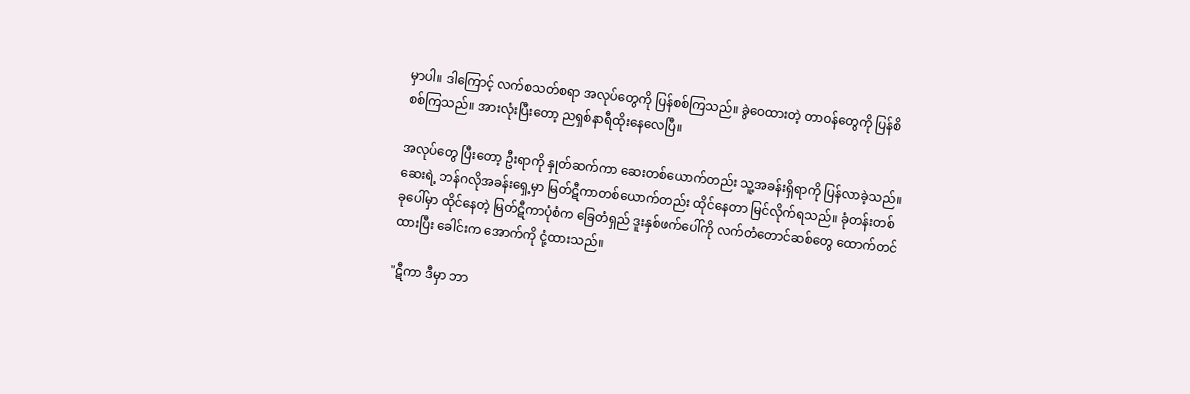မှာပါ။ ဒါကြောင့် လက်စသတ်စရာ အလုပ်တွေကို ပြန်စစ်ကြသည်။ ခွဲဝေထားတဲ့ တာဝန်တွေကို ပြန်စိစစ်ကြသည်။ အားလုံးပြီးတော့ ညရှစ်နာရီထိုးနေလေပြီ။

အလုပ်တွေ ပြီးတော့ ဦးရာကို နှုတ်ဆက်ကာ ဆေးတစ်ယောက်တည်း သူ့အခန်းရှိရာကို ပြန်လာ‌ခဲ့သည်။ ဆေးရဲ့ ဘန်ဂလိုအခန်းရှေ့မှာ မြတ်ဋီကာတစ်ယောက်တည်း ထိုင်နေတာ မြင်လိုက်ရသည်။ ခုံတန်းတစ်ခုပေါ်မှာ ထိုင်နေတဲ့ မြတ်ဋီကာပုံစံက ခြေတံရှည် ဒူးနှစ်ဖက်ပေါ်ကို လက်တံတောင်ဆစ်တွေ ထောက်တင်ထားပြီး ခေါင်းက အောက်ကို ငုံ့ထားသည်။

"ဋီကာ ဒီမှာ ဘာ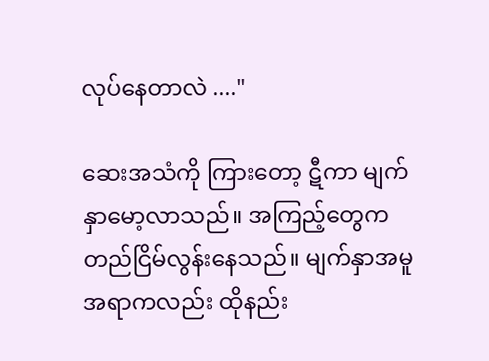လုပ်နေတာလဲ ...."

ဆေးအသံကို ကြားတော့ ဋီကာ မျက်နှာမော့လာသည်။ အကြည့်တွေက တည်ငြိမ်လွန်းနေသည်။ မျက်နှာအမူအရာကလည်း ထိုနည်း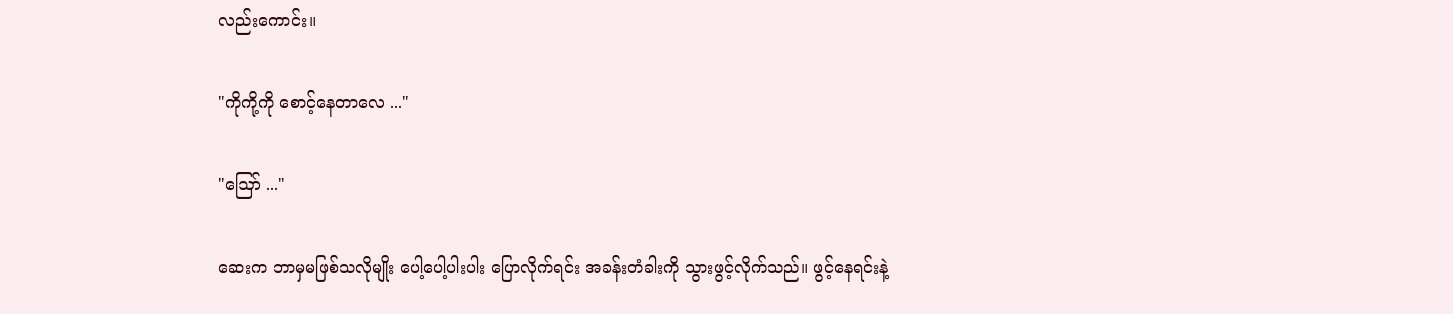လည်းကောင်း။

"ကိုကို့ကို စောင့်နေတာလေ ..."

"ဪ ..."

ဆေးက ဘာမှမဖြစ်သလိုမျိုး ပေါ့ပေါ့ပါးပါး ပြောလိုက်ရင်း အခန်းတံခါးကို သွားဖွင့်လိုက်သည်။ ဖွင့်နေရင်းနဲ့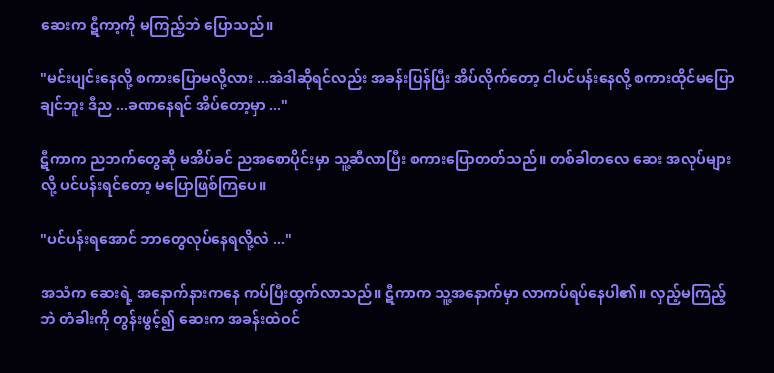ဆေးက ဋီကာ့ကို မကြည့်ဘဲ ပြောသည်။

"မင်းပျင်းနေလို့ စကားပြောမလို့လား ...အဲဒါဆိုရင်လည်း အခန်းပြန်ပြီး အိပ်လိုက်တော့ ငါပင်ပန်းနေလို့ စကားထိုင်မပြောချင်ဘူး ဒီည ...ခဏနေရင် အိပ်တော့မှာ ..."

ဋီကာက ညဘက်တွေဆို မအိပ်ခင် ညအစောပိုင်းမှာ သူ့ဆီလာပြီး စကားပြောတတ်သည်။ တစ်ခါတလေ ဆေး အလုပ်များလို့ ပင်ပန်းရင်တော့ မပြောဖြစ်ကြပေ။

"ပင်ပန်းရအောင် ဘာတွေလုပ်နေရလို့လဲ ..."

အသံက ဆေးရဲ့ အနောက်နားကနေ ကပ်ပြီးထွက်လာသည်။ ဋီကာက သူ့အနောက်မှာ လာကပ်ရပ်နေပါ၏။ လှည့်မကြည့်ဘဲ တံခါးကို တွန်းဖွင့်၍ ဆေးက အခန်းထဲဝင်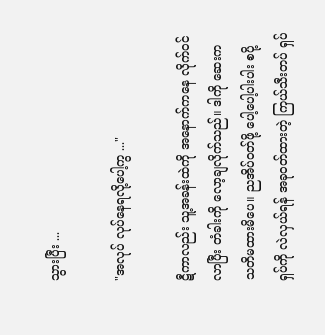သွားပြီး ...

"အလုပ် လုပ်နေရလို့ပေါ့ကွ ..."

ဋီကာလည်း သူ့အခန်းထဲကို အနောက်ကနေ လိုက်ဝင်လာပြီး တံခါးကို လော့ချလိုက်သည်။ ဒါကို ဆေးက သတိမထားမိပေ။ ညအိပ်ဝတ်ဖို့ ပေါ့ပေါ့ပါးပါး စပို့ရှပ်ကို လဲလှယ်ရန် အခုဝတ်ထားတဲ့ ကြယ်သီးတပ် ရှပ်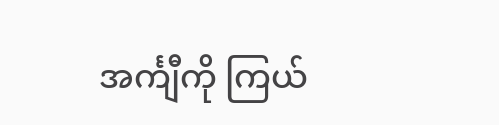အင်္ကျီကို ကြယ်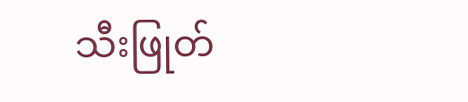သီးဖြုတ်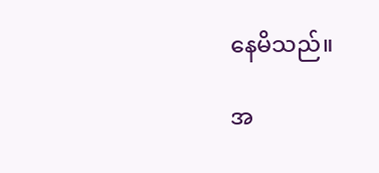နေမိသည်။

အ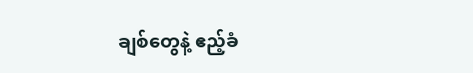ချစ်တွေနဲ့ ဧည့်ခံ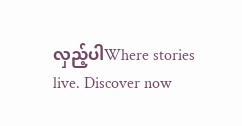လှည့်ပါWhere stories live. Discover now